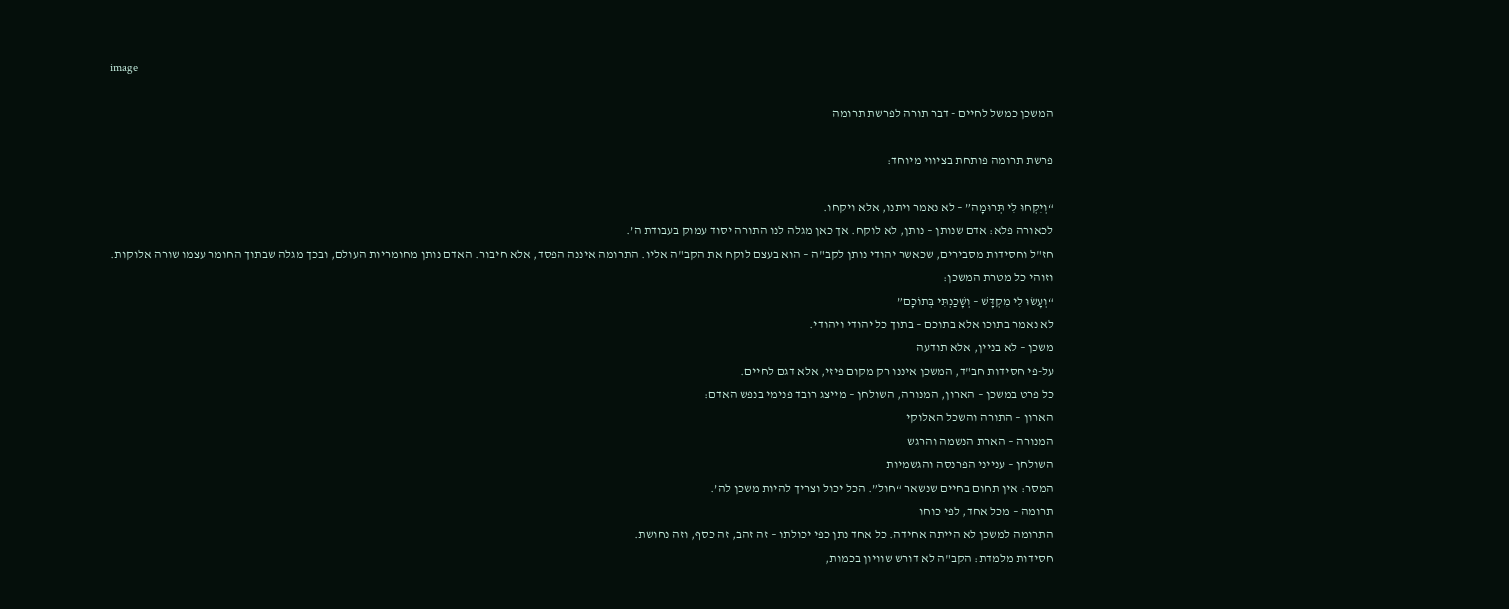image

המשכן כמשל לחיים - דבר תורה לפרשת תרומה

פרשת תרומה פותחת בציווי מיוחד:

“וְיִקְחוּ לִי תְּרוּמָה” – לא נאמר ויתנו, אלא ויקחו.
לכאורה פלא: אדם שנותן – נותן, לא לוקח. אך כאן מגלה לנו התורה יסוד עמוק בעבודת ה’.
חז"ל וחסידות מסבירים, שכאשר יהודי נותן לקב"ה – הוא בעצם לוקח את הקב"ה אליו. התרומה איננה הפסד, אלא חיבור. האדם נותן מחומריות העולם, ובכך מגלה שבתוך החומר עצמו שורה אלוקות.
וזוהי כל מטרת המשכן:
“וְעָשׂוּ לִי מִקְדָּשׁ – וְשָׁכַנְתִּי בְּתוֹכָם”
לא נאמר בתוכו אלא בתוכם – בתוך כל יהודי ויהודי.
משכן – לא בניין, אלא תודעה
על-פי חסידות חב"ד, המשכן איננו רק מקום פיזי, אלא דגם לחיים.
כל פרט במשכן – הארון, המנורה, השולחן – מייצג רובד פנימי בנפש האדם:
הארון – התורה והשכל האלוקי
המנורה – הארת הנשמה והרגש
השולחן – ענייני הפרנסה והגשמיות
המסר: אין תחום בחיים שנשאר “חול”. הכל יכול וצריך להיות משכן לה’.
תרומה – מכל אחד, לפי כוחו
התרומה למשכן לא הייתה אחידה. כל אחד נתן כפי יכולתו – זה זהב, זה כסף, וזה נחושת.
חסידות מלמדת: הקב"ה לא דורש שוויון בכמות,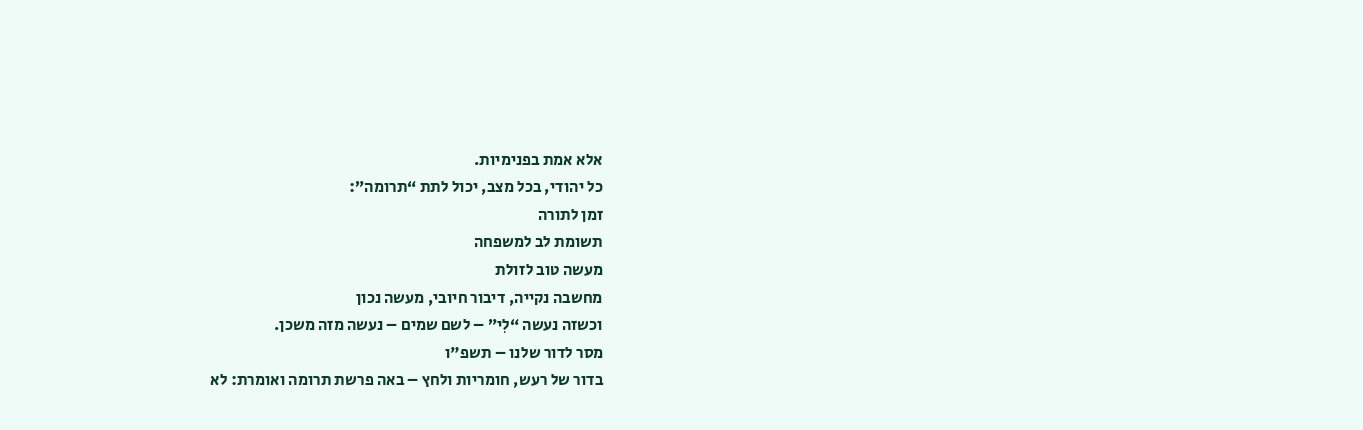אלא אמת בפנימיות.
כל יהודי, בכל מצב, יכול לתת “תרומה”:
זמן לתורה
תשומת לב למשפחה
מעשה טוב לזולת
מחשבה נקייה, דיבור חיובי, מעשה נכון
וכשזה נעשה “לִי” – לשם שמים – נעשה מזה משכן.
מסר לדור שלנו – תשפ"ו
בדור של רעש, חומריות ולחץ – באה פרשת תרומה ואומרת: לא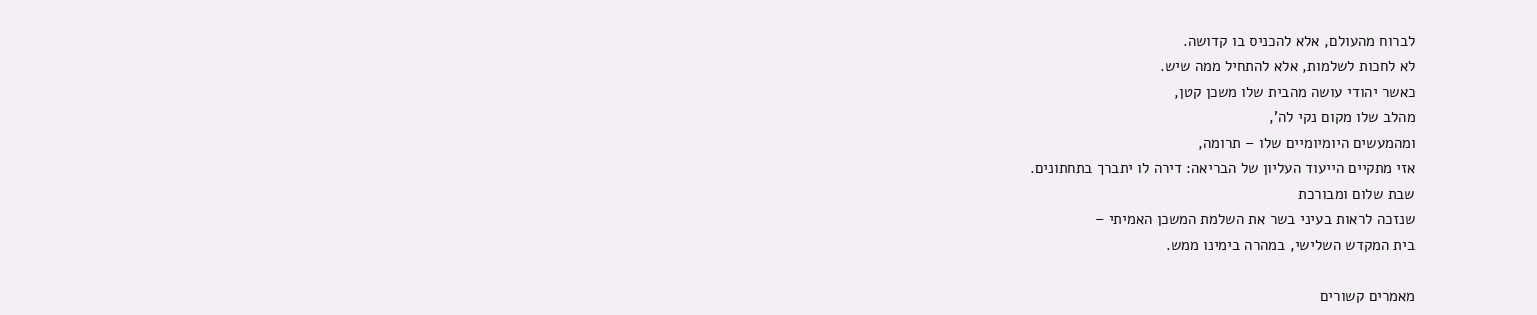לברוח מהעולם, אלא להכניס בו קדושה.
לא לחכות לשלמות, אלא להתחיל ממה שיש.
כאשר יהודי עושה מהבית שלו משכן קטן,
מהלב שלו מקום נקי לה’,
ומהמעשים היומיומיים שלו – תרומה,
אזי מתקיים הייעוד העליון של הבריאה: דירה לו יתברך בתחתונים.
שבת שלום ומבורכת
שנזכה לראות בעיני בשר את השלמת המשכן האמיתי –
בית המקדש השלישי, במהרה בימינו ממש.

מאמרים קשורים